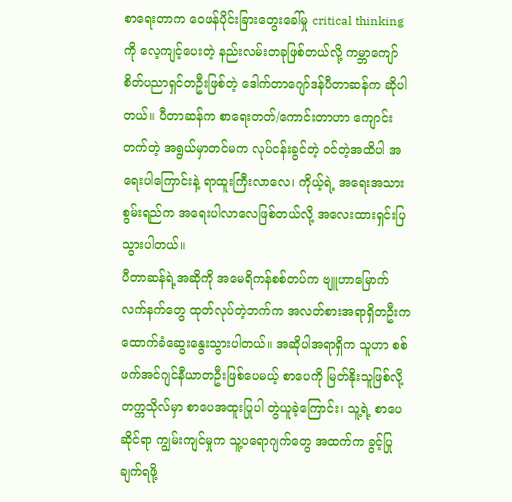စာရေးတာက ဝေဖန်ပိုင်းခြားတွေးခေါ်မှု critical thinking ကို လေ့ကျင့်ပေးတဲ့ နည်းလမ်းတခုဖြစ်တယ်လို့ ကမ္ဘာကျော်စိတ်ပညာရှင်တဦးဖြစ်တဲ့ ဒေါက်တာဂျော်ဒန်ပီတာဆန်က ဆိုပါတယ်။ ပီတာဆန်က စာရေးတတ်/ကောင်းတာဟာ ကျောင်းတက်တဲ့ အရွယ်မှာတင်မက လုပ်ငန်းခွင်တဲ့ ဝင်တဲ့အထိပါ အရေးပါကြောင်းနဲ့ ရာထူးကြီးလာလေ၊ ကိုယ့်ရဲ့ အရေးအသားစွမ်းရည်က အရေးပါလာလေဖြစ်တယ်လို့ အလေးထားရှင်းပြသွားပါတယ်။
ပီတာဆန်ရဲ့အဆိုကို အမေရိကန်စစ်တပ်က ဗျူဟာမြောက်လက်နက်တွေ ထုတ်လုပ်တဲ့ဘက်က အလတ်စားအရာရှိတဦးက ထောက်ခံဆွေးနွေးသွားပါတယ်။ အဆိုပါအရာရှိက သူဟာ စစ်ဖက်အင်ဂျင်နီယာတဦးဖြစ်ပေမယ့် စာပေကို မြတ်နိုးသူဖြစ်လို့ တက္ကသိုလ်မှာ စာပေအထူးပြုပါ တွဲယူခဲ့ကြောင်း၊ သူ့ရဲ့ စာပေဆိုင်ရာ ကျွမ်းကျင်မှုက သူ့ပရောဂျက်တွေ အထက်က ခွင့်ပြုချက်ရဖို့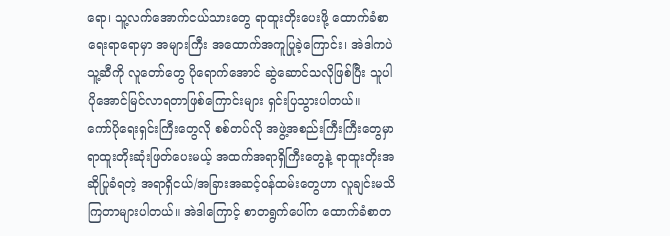ရော၊ သူ့လက်အောက်ငယ်သားတွေ ရာထူးတိုးပေးဖို့ ထောက်ခံစာ ရေးရာရောမှာ အများကြီး အထောက်အကူပြုခဲ့ကြောင်း၊ အဲဒါကပဲ သူ့ဆီကို လူတော်တွေ ပိုရောက်အောင် ဆွဲဆောင်သလိုဖြစ်ပြီး သူပါ ပိုအောင်မြင်လာရတာဖြစ်ကြောင်းများ ရှင်းပြသွားပါတယ်။
ကော်ပိုရေးရှင်းကြီးတွေလို စစ်တပ်လို အဖွဲ့အစည်းကြီးကြီးတွေမှာ ရာထူးတိုးဆုံးဖြတ်ပေးမယ့် အထက်အရာရှိကြီးတွေနဲ့ ရာထူးတိုးအဆိုပြုခံရတဲ့ အရာရှိငယ်/အခြားအဆင့်ဝန်ထမ်းတွေဟာ လူချင်းမသိကြတာများပါတယ်။ အဲဒါကြောင့် စာတရွက်ပေါ်က ထောက်ခံစာတ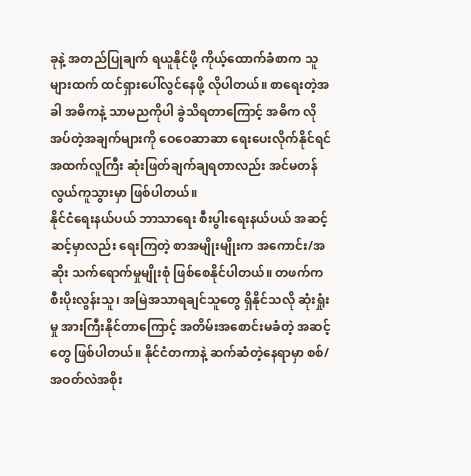ခုနဲ့ အတည်ပြုချက် ရယူနိုင်ဖို့ ကိုယ့်ထောက်ခံစာက သူများထက် ထင်ရှားပေါ်လွင်နေဖို့ လိုပါတယ်။ စာရေးတဲ့အခါ အဓိကနဲ့ သာမညကိုပါ ခွဲသိရတာကြောင့် အဓိက လိုအပ်တဲ့အချက်များကို ဝေဝေဆာဆာ ရေးပေးလိုက်နိုင်ရင် အထက်လူကြီး ဆုံးဖြတ်ချက်ချရတာလည်း အင်မတန် လွယ်ကူသွားမှာ ဖြစ်ပါတယ်။
နိုင်ငံရေးနယ်ပယ် ဘာသာရေး စီးပွါးရေးနယ်ပယ် အဆင့်ဆင့်မှာလည်း ရေးကြတဲ့ စာအမျိုးမျိုးက အကောင်း/အဆိုး သက်ရောက်မှုမျိုးစုံ ဖြစ်စေနိုင်ပါတယ်။ တဖက်က စီးပိုးလွန်းသူ၊ အမြဲအသာရချင်သူတွေ ရှိနိုင်သလို ဆုံးရှုံးမှု အားကြီးနိုင်တာကြောင့် အတိမ်းအစောင်းမခံတဲ့ အဆင့်တွေ ဖြစ်ပါတယ်။ နိုင်ငံတကာနဲ့ ဆက်ဆံတဲ့နေရာမှာ စစ်/အဝတ်လဲအစိုး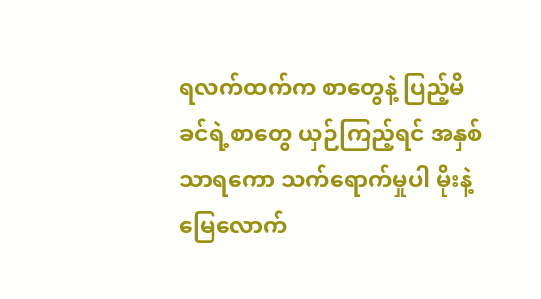ရလက်ထက်က စာတွေနဲ့ ပြည့်မိခင်ရဲ့စာတွေ ယှဉ်ကြည့်ရင် အနှစ်သာရကော သက်ရောက်မှုပါ မိုးနဲ့မြေလောက်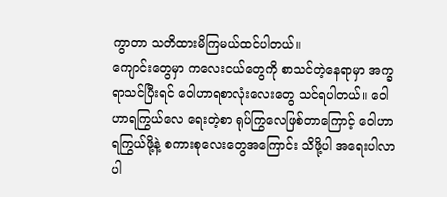ကွာတာ သတိထားမိကြမယ်ထင်ပါတယ်။
ကျောင်းတွေမှာ ကလေးငယ်တွေကို စာသင်တဲ့နေရာမှာ အက္ခရာသင်ပြီးရင် ဝေါဟာရစာလုံးလေးတွေ သင်ရပါတယ်။ ဝေါဟာရကြွယ်လေ ရေးတဲ့စာ ရုပ်ကြွလေဖြစ်တာကြောင့် ဝေါဟာရကြွယ်ဖို့နဲ့ စကားစုလေးတွေအကြောင်း သိဖို့ပါ အရေးပါလာပါ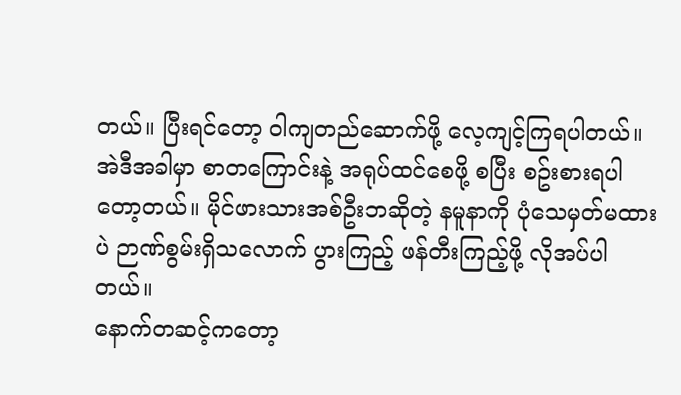တယ်။ ပြီးရင်တော့ ဝါကျတည်ဆောက်ဖို့ လေ့ကျင့်ကြရပါတယ်။ အဲဒီအခါမှာ စာတကြောင်းနဲ့ အရုပ်ထင်စေဖို့ စပြီး စဥ်းစားရပါတော့တယ်။ မိုင်ဖားသားအစ်ဦးဘဆိုတဲ့ နမူနာကို ပုံသေမှတ်မထားပဲ ဉာဏ်စွမ်းရှိသလောက် ပွားကြည့် ဖန်တီးကြည့်ဖို့ လိုအပ်ပါတယ်။
နောက်တဆင့်ကတော့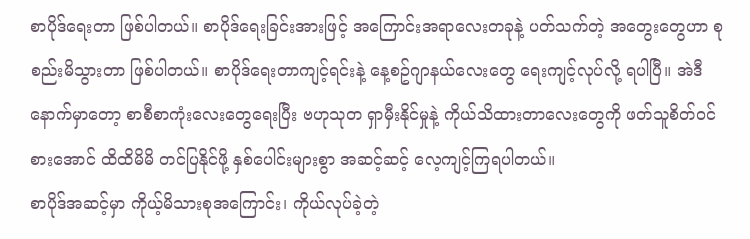စာပိုဒ်ရေးတာ ဖြစ်ပါတယ်။ စာပိုဒ်ရေးခြင်းအားဖြင့် အကြောင်းအရာလေးတခုနဲ့ ပတ်သက်တဲ့ အတွေးတွေဟာ စုစည်းမိသွားတာ ဖြစ်ပါတယ်။ စာပိုဒ်ရေးတာကျင့်ရင်းနဲ့ နေ့စဥ်ဂျာနယ်လေးတွေ ရေးကျင့်လုပ်လို့ ရပါပြီ။ အဲဒီနောက်မှာတော့ စာစီစာကုံးလေးတွေရေးပြီး ဗဟုသုတ ရှာမှီးနိုင်မှုနဲ့ ကိုယ်သိထားတာလေးတွေကို ဖတ်သူစိတ်ဝင်စားအောင် ထိထိမိမိ တင်ပြနိုင်ဖို့ နှစ်ပေါင်းများစွာ အဆင့်ဆင့် လေ့ကျင့်ကြရပါတယ်။
စာပိုဒ်အဆင့်မှာ ကိုယ့်မိသားစုအကြောင်း၊ ကိုယ်လုပ်ခဲ့တဲ့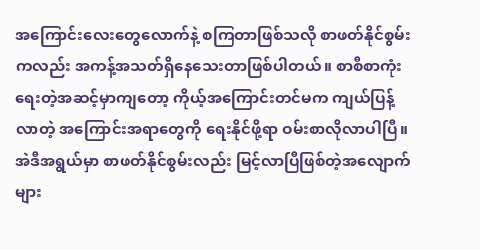အကြောင်းလေးတွေလောက်နဲ့ စကြတာဖြစ်သလို စာဖတ်နိုင်စွမ်းကလည်း အကန့်အသတ်ရှိနေသေးတာဖြစ်ပါတယ်။ စာစီစာကုံးရေးတဲ့အဆင့်မှာကျတော့ ကိုယ့်အကြောင်းတင်မက ကျယ်ပြန့်လာတဲ့ အကြောင်းအရာတွေကို ရေးနိုင်ဖို့ရာ ဝမ်းစာလိုလာပါပြီ။ အဲဒီအရွယ်မှာ စာဖတ်နိုင်စွမ်းလည်း မြင့်လာပြီဖြစ်တဲ့အလျောက် များ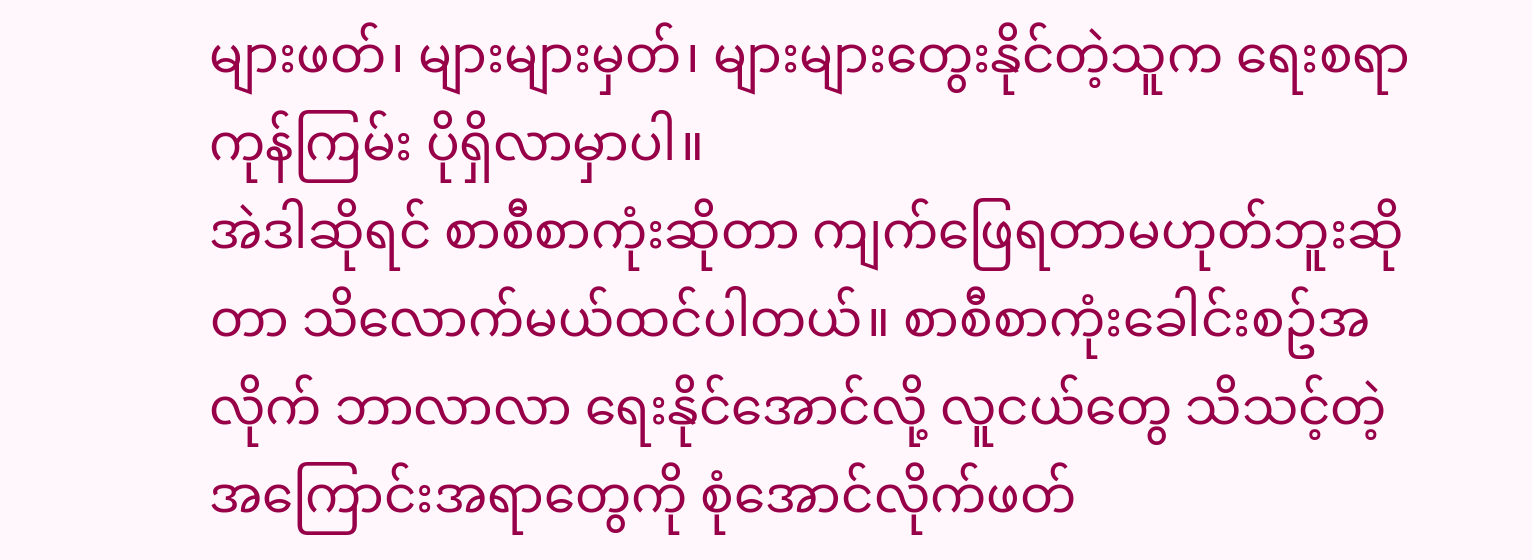များဖတ်၊ များများမှတ်၊ များများတွေးနိုင်တဲ့သူက ရေးစရာ ကုန်ကြမ်း ပိုရှိလာမှာပါ။
အဲဒါဆိုရင် စာစီစာကုံးဆိုတာ ကျက်ဖြေရတာမဟုတ်ဘူးဆိုတာ သိလောက်မယ်ထင်ပါတယ်။ စာစီစာကုံးခေါင်းစဥ်အလိုက် ဘာလာလာ ရေးနိုင်အောင်လို့ လူငယ်တွေ သိသင့်တဲ့ အကြောင်းအရာတွေကို စုံအောင်လိုက်ဖတ်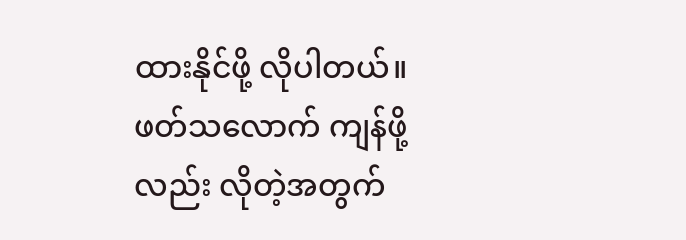ထားနိုင်ဖို့ လိုပါတယ်။ ဖတ်သလောက် ကျန်ဖို့လည်း လိုတဲ့အတွက်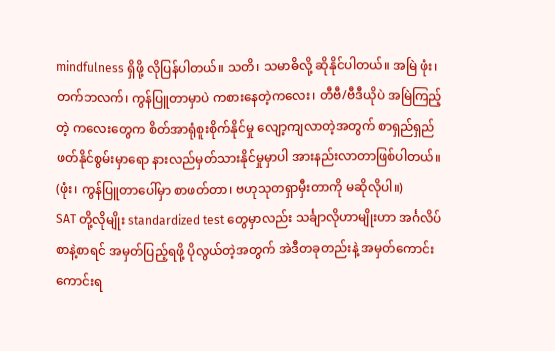mindfulness ရှိဖို့ လိုပြန်ပါတယ်။ သတိ၊ သမာဓိလို့ ဆိုနိုင်ပါတယ်။ အမြဲ ဖုံး၊ တက်ဘလက်၊ ကွန်ပြူတာမှာပဲ ကစားနေတဲ့ကလေး၊ တီဗီ/ဗီဒီယိုပဲ အမြဲကြည့်တဲ့ ကလေးတွေက စိတ်အာရုံစူးစိုက်နိုင်မှု လျော့ကျလာတဲ့အတွက် စာရှည်ရှည်ဖတ်နိုင်စွမ်းမှာရော နားလည်မှတ်သားနိုင်မှုမှာပါ အားနည်းလာတာဖြစ်ပါတယ်။ (ဖုံး၊ ကွန်ပြူတာပေါ်မှာ စာဖတ်တာ၊ ဗဟုသုတရှာမှီးတာကို မဆိုလိုပါ။)
SAT တို့လိုမျိုး standardized test တွေမှာလည်း သင်္ချာလိုဟာမျိုးဟာ အင်္ဂလိပ်စာနဲ့စာရင် အမှတ်ပြည့်ရဖို့ ပိုလွယ်တဲ့အတွက် အဲဒီတခုတည်းနဲ့ အမှတ်ကောင်းကောင်းရ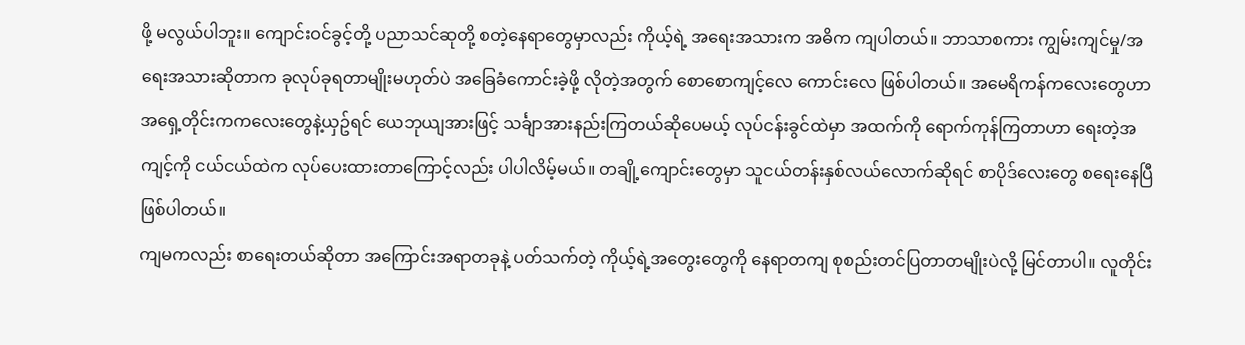ဖို့ မလွယ်ပါဘူး။ ကျောင်းဝင်ခွင့်တို့ ပညာသင်ဆုတို့ စတဲ့နေရာတွေမှာလည်း ကိုယ့်ရဲ့ အရေးအသားက အဓိက ကျပါတယ်။ ဘာသာစကား ကျွမ်းကျင်မှု/အရေးအသားဆိုတာက ခုလုပ်ခုရတာမျိုးမဟုတ်ပဲ အခြေခံကောင်းခဲ့ဖို့ လိုတဲ့အတွက် စောစောကျင့်လေ ကောင်းလေ ဖြစ်ပါတယ်။ အမေရိကန်ကလေးတွေဟာ အရှေ့တိုင်းကကလေးတွေနဲ့ယှဥ်ရင် ယေဘုယျအားဖြင့် သင်္ချာအားနည်းကြတယ်ဆိုပေမယ့် လုပ်ငန်းခွင်ထဲမှာ အထက်ကို ရောက်ကုန်ကြတာဟာ ရေးတဲ့အကျင့်ကို ငယ်ငယ်ထဲက လုပ်ပေးထားတာကြောင့်လည်း ပါပါလိမ့်မယ်။ တချို့ကျောင်းတွေမှာ သူငယ်တန်းနှစ်လယ်လောက်ဆိုရင် စာပိုဒ်လေးတွေ စရေးနေပြီဖြစ်ပါတယ်။
ကျမကလည်း စာရေးတယ်ဆိုတာ အကြောင်းအရာတခုနဲ့ ပတ်သက်တဲ့ ကိုယ့်ရဲ့အတွေးတွေကို နေရာတကျ စုစည်းတင်ပြတာတမျိုးပဲလို့ မြင်တာပါ။ လူတိုင်း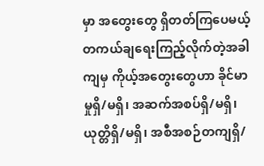မှာ အတွေးတွေ ရှိတတ်ကြပေမယ့် တကယ်ချရေးကြည့်လိုက်တဲ့အခါကျမှ ကိုယ့်အတွေးတွေဟာ ခိုင်မာမှုရှိ/မရှိ၊ အဆက်အစပ်ရှိ/မရှိ၊ ယုတ္တိရှိ/မရှိ၊ အစီအစဉ်တကျရှိ/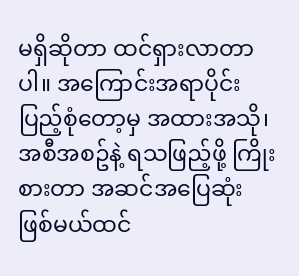မရှိဆိုတာ ထင်ရှားလာတာပါ။ အကြောင်းအရာပိုင်း ပြည့်စုံတော့မှ အထားအသို၊ အစီအစဥ်နဲ့ ရသဖြည့်ဖို့ ကြိုးစားတာ အဆင်အပြေဆုံး ဖြစ်မယ်ထင်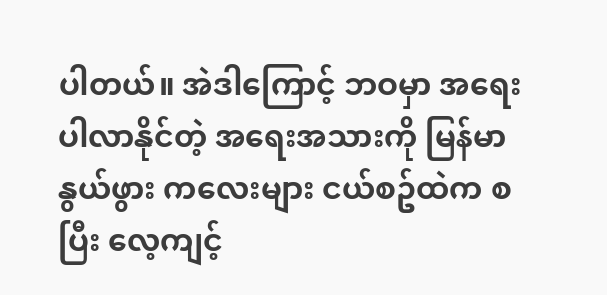ပါတယ်။ အဲဒါကြောင့် ဘဝမှာ အရေးပါလာနိုင်တဲ့ အရေးအသားကို မြန်မာနွယ်ဖွား ကလေးများ ငယ်စဥ်ထဲက စပြီး လေ့ကျင့်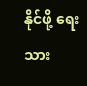နိုင်ဖို့ ရေးသား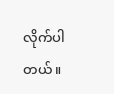လိုက်ပါတယ်။